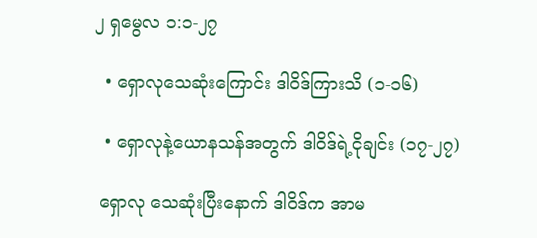၂ ရှမွေလ ၁:၁-၂၇

  • ရှောလုသေဆုံးကြောင်း ဒါဝိဒ်ကြားသိ (၁-၁၆)

  • ရှောလုနဲ့ယောနသန်အတွက် ဒါဝိဒ်ရဲ့ငိုချင်း (၁၇-၂၇)

 ရှောလု သေဆုံးပြီးနောက် ဒါဝိဒ်က အာမ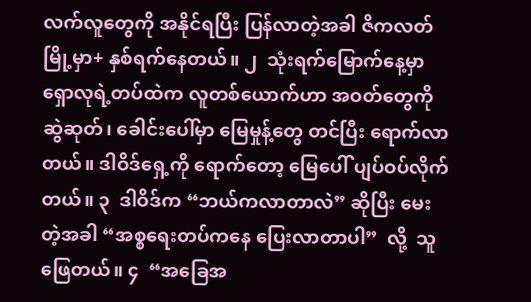လက်လူတွေကို အနိုင်ရပြီး ပြန်လာတဲ့အခါ ဇိကလတ်မြို့မှာ+ နှစ်ရက်နေတယ်။ ၂  သုံးရက်မြောက်နေ့မှာ ရှောလုရဲ့တပ်ထဲက လူတစ်ယောက်ဟာ အဝတ်တွေကို ဆွဲဆုတ်၊ ခေါင်းပေါ်မှာ မြေမှုန့်တွေ တင်ပြီး ရောက်လာတယ်။ ဒါဝိဒ်ရှေ့ကို ရောက်တော့ မြေပေါ် ပျပ်ဝပ်လိုက်တယ်။ ၃  ဒါဝိဒ်က “ဘယ်ကလာတာလဲ” ဆိုပြီး မေးတဲ့အခါ “အစ္စရေးတပ်ကနေ ပြေးလာတာပါ”  လို့  သူဖြေတယ်။ ၄  “အခြေအ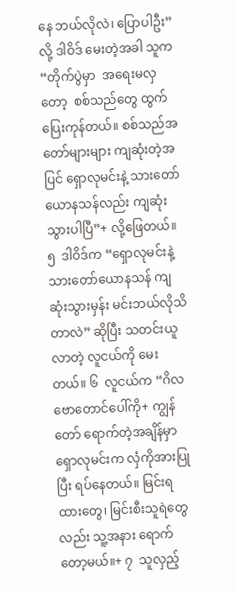နေ ဘယ်လိုလဲ၊ ပြောပါဦး” လို့ ဒါဝိဒ် မေးတဲ့အခါ သူက “တိုက်ပွဲမှာ  အရေးမလှတော့  စစ်သည်တွေ ထွက်ပြေးကုန်တယ်။ စစ်သည်အတော်များများ ကျဆုံးတဲ့အပြင် ရှောလုမင်းနဲ့ သားတော်ယောနသန်လည်း ကျဆုံးသွားပါပြီ”+ လို့ဖြေတယ်။ ၅  ဒါဝိဒ်က “ရှောလုမင်းနဲ့ သားတော်ယောနသန် ကျဆုံးသွားမှန်း မင်းဘယ်လိုသိတာလဲ” ဆိုပြီး သတင်းယူလာတဲ့ လူငယ်ကို မေးတယ်။ ၆  လူငယ်က “ဂိလဗောတောင်ပေါ်ကို+ ကျွန်တော် ရောက်တဲ့အချိန်မှာ ရှောလုမင်းက လှံကိုအားပြုပြီး ရပ်နေတယ်။ မြင်းရထားတွေ၊ မြင်းစီးသူရဲတွေလည်း သူ့အနား ရောက်တော့မယ်။+ ၇  သူလှည့်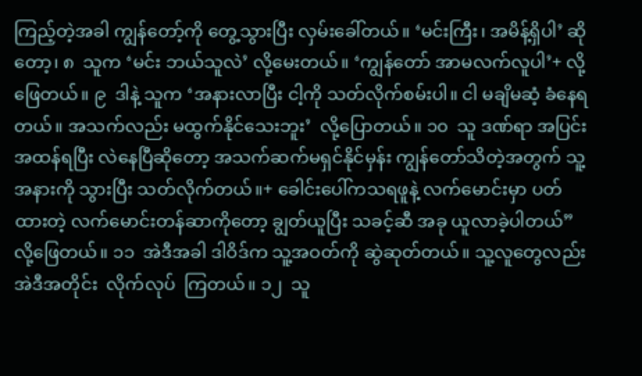ကြည့်တဲ့အခါ ကျွန်တော့်ကို တွေ့သွားပြီး လှမ်းခေါ်တယ်။ ‘မင်းကြီး၊ အမိန့်ရှိပါ’ ဆိုတော့၊ ၈  သူက ‘မင်း ဘယ်သူလဲ’ လို့မေးတယ်။ ‘ကျွန်တော် အာမလက်လူပါ’+ လို့ဖြေတယ်။ ၉  ဒါနဲ့ သူက ‘အနားလာပြီး ငါ့ကို သတ်လိုက်စမ်းပါ။ ငါ မချိမဆံ့ ခံနေရတယ်။ အသက်လည်း မထွက်နိုင်သေးဘူး’  လို့ပြောတယ်။ ၁၀  သူ ဒဏ်ရာ အပြင်းအထန်ရပြီး လဲနေပြီဆိုတော့ အသက်ဆက်မရှင်နိုင်မှန်း ကျွန်တော်သိတဲ့အတွက် သူ့အနားကို သွားပြီး သတ်လိုက်တယ်။+ ခေါင်းပေါ်ကသရဖူနဲ့ လက်မောင်းမှာ ပတ်ထားတဲ့ လက်မောင်းတန်ဆာကိုတော့ ချွတ်ယူပြီး သခင့်ဆီ အခု ယူလာခဲ့ပါတယ်” လို့ဖြေတယ်။ ၁၁  အဲဒီအခါ ဒါဝိဒ်က သူ့အဝတ်ကို ဆွဲဆုတ်တယ်။ သူ့လူတွေလည်း အဲဒီအတိုင်း  လိုက်လုပ်  ကြတယ်။ ၁၂  သူ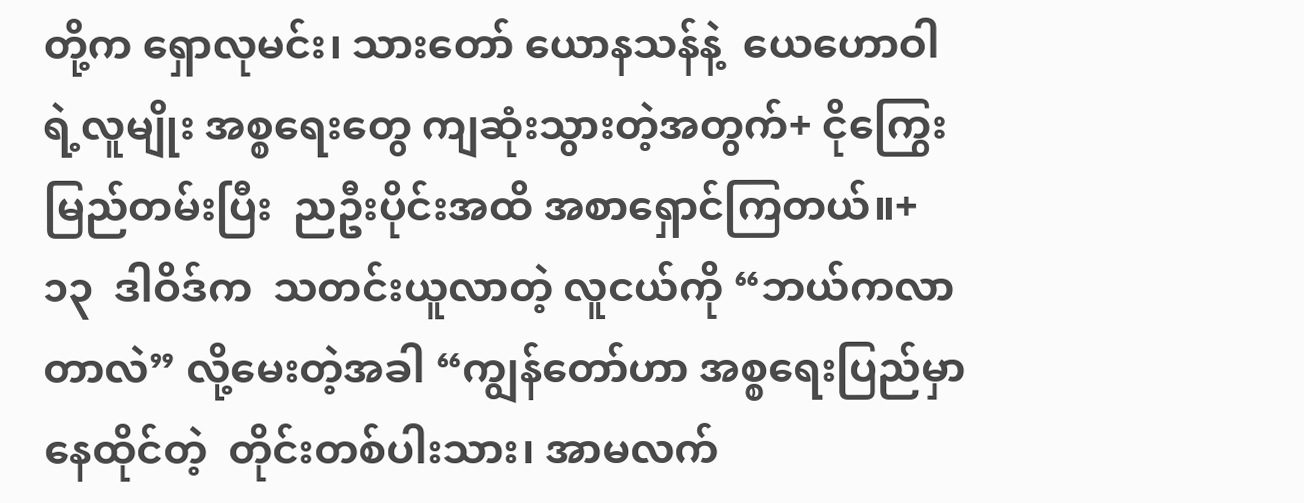တို့က ရှောလုမင်း၊ သားတော် ယောနသန်နဲ့  ယေဟောဝါရဲ့လူမျိုး အစ္စရေးတွေ ကျဆုံးသွားတဲ့အတွက်+ ငိုကြွေးမြည်တမ်းပြီး  ညဦးပိုင်းအထိ အစာရှောင်ကြတယ်။+ ၁၃  ဒါဝိဒ်က  သတင်းယူလာတဲ့ လူငယ်ကို “ဘယ်ကလာတာလဲ” လို့မေးတဲ့အခါ “ကျွန်တော်ဟာ အစ္စရေးပြည်မှာ  နေထိုင်တဲ့  တိုင်းတစ်ပါးသား၊ အာမလက်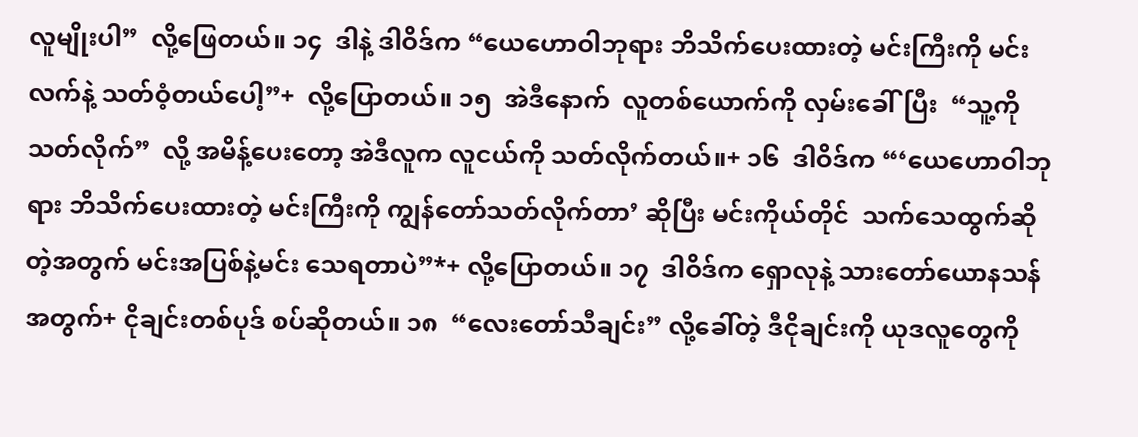လူမျိုးပါ”  လို့ဖြေတယ်။ ၁၄  ဒါနဲ့ ဒါဝိဒ်က “ယေဟောဝါဘုရား ဘိသိက်ပေးထားတဲ့ မင်းကြီးကို မင်းလက်နဲ့ သတ်ဝံ့တယ်ပေါ့”+  လို့ပြောတယ်။ ၁၅  အဲဒီနောက်  လူတစ်ယောက်ကို လှမ်းခေါ်ပြီး  “သူ့ကိုသတ်လိုက်”  လို့ အမိန့်ပေးတော့ အဲဒီလူက လူငယ်ကို သတ်လိုက်တယ်။+ ၁၆  ဒါဝိဒ်က “‘ယေဟောဝါဘုရား ဘိသိက်ပေးထားတဲ့ မင်းကြီးကို ကျွန်တော်သတ်လိုက်တာ’ ဆိုပြီး မင်းကိုယ်တိုင်  သက်သေထွက်ဆိုတဲ့အတွက် မင်းအပြစ်နဲ့မင်း သေရတာပဲ”*+ လို့ပြောတယ်။ ၁၇  ဒါဝိဒ်က ရှောလုနဲ့ သားတော်ယောနသန်အတွက်+ ငိုချင်းတစ်ပုဒ် စပ်ဆိုတယ်။ ၁၈  “လေးတော်သီချင်း” လို့ခေါ်တဲ့ ဒီငိုချင်းကို ယုဒလူတွေကို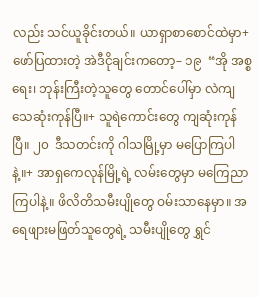လည်း သင်ယူခိုင်းတယ်။ ယာရှာစာစောင်ထဲမှာ+ ဖော်ပြထားတဲ့ အဲဒီငိုချင်းကတော့– ၁၉  “အို အစ္စရေး၊ ဘုန်းကြီးတဲ့သူတွေ တောင်ပေါ်မှာ လဲကျသေဆုံးကုန်ပြီ။+ သူရဲကောင်းတွေ ကျဆုံးကုန်ပြီ။ ၂၀  ဒီသတင်းကို ဂါသမြို့မှာ မပြောကြပါနဲ့။+ အာရှကေလုန်မြို့ရဲ့ လမ်းတွေမှာ မကြေညာကြပါနဲ့။ ဖိလိတိသမီးပျိုတွေ ဝမ်းသာနေမှာ။ အရေဖျားမဖြတ်သူတွေရဲ့ သမီးပျိုတွေ ရွှင်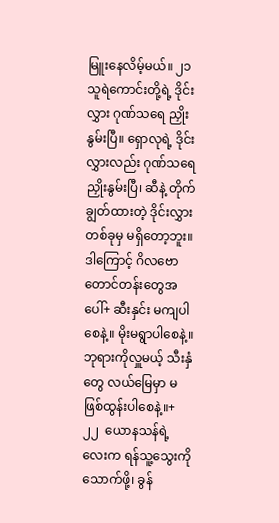မြူးနေလိမ့်မယ်။ ၂၁  သူရဲကောင်းတို့ရဲ့ ဒိုင်းလွှား ဂုဏ်သရေ ညှိုးနွမ်းပြီ။ ရှောလုရဲ့ ဒိုင်းလွှားလည်း ဂုဏ်သရေ ညှိုးနွမ်းပြီ၊ ဆီနဲ့ တိုက်ချွတ်ထားတဲ့ ဒိုင်းလွှား တစ်ခုမှ မရှိတော့ဘူး။ ဒါကြောင့် ဂိလဗောတောင်တန်းတွေအပေါ်+ ဆီးနှင်း မကျပါစေနဲ့။ မိုးမရွာပါစေနဲ့။ ဘုရားကိုလှူမယ့် သီးနှံတွေ လယ်မြေမှာ မဖြစ်ထွန်းပါစေနဲ့။+ ၂၂  ယောနသန်ရဲ့လေးက ရန်သူ့သွေးကိုသောက်ဖို့၊ ခွန်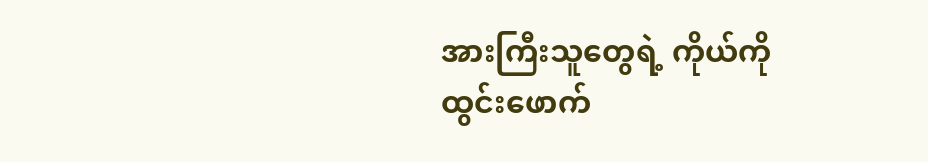အားကြီးသူတွေရဲ့ ကိုယ်ကို ထွင်းဖောက်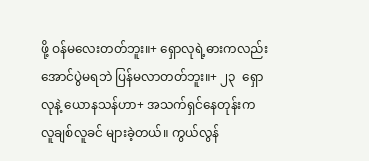ဖို့ ဝန်မလေးတတ်ဘူး။+ ရှောလုရဲ့ဓားကလည်း အောင်ပွဲမရဘဲ ပြန်မလာတတ်ဘူး။+ ၂၃  ရှောလုနဲ့ ယောနသန်ဟာ+ အသက်ရှင်နေတုန်းက လူချစ်လူခင် များခဲ့တယ်။ ကွယ်လွန်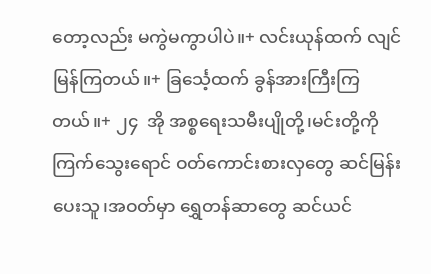တော့လည်း မကွဲမကွာပါပဲ။+ လင်းယုန်ထက် လျင်မြန်ကြတယ်။+ ခြင်္သေ့ထက် ခွန်အားကြီးကြတယ်။+ ၂၄  အို အစ္စရေးသမီးပျိုတို့၊မင်းတို့ကို ကြက်သွေးရောင် ဝတ်ကောင်းစားလှတွေ ဆင်မြန်းပေးသူ၊အဝတ်မှာ ရွှေတန်ဆာတွေ ဆင်ယင်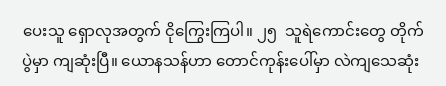ပေးသူ ရှောလုအတွက် ငိုကြွေးကြပါ။ ၂၅  သူရဲကောင်းတွေ တိုက်ပွဲမှာ ကျဆုံးပြီ။ ယောနသန်ဟာ တောင်ကုန်းပေါ်မှာ လဲကျသေဆုံး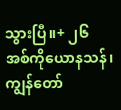သွားပြီ။+ ၂၆  အစ်ကိုယောနသန်၊ ကျွန်တော်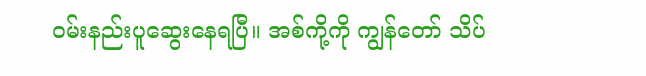ဝမ်းနည်းပူဆွေးနေရပြီ။ အစ်ကို့ကို ကျွန်တော် သိပ်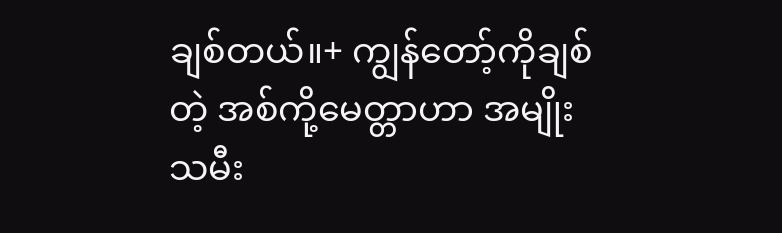ချစ်တယ်။+ ကျွန်တော့်ကိုချစ်တဲ့ အစ်ကို့မေတ္တာဟာ အမျိုးသမီး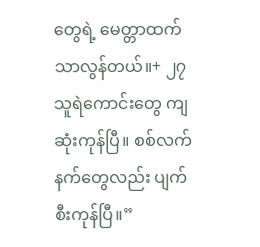တွေရဲ့ မေတ္တာထက် သာလွန်တယ်။+ ၂၇  သူရဲကောင်းတွေ ကျဆုံးကုန်ပြီ။ စစ်လက်နက်တွေလည်း ပျက်စီးကုန်ပြီ။”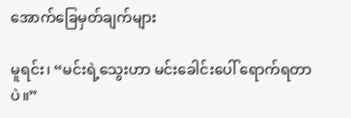အောက်ခြေမှတ်ချက်များ

မူရင်း၊ “မင်းရဲ့သွေးဟာ မင်းခေါင်းပေါ် ရောက်ရတာပဲ။”